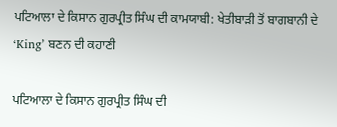ਪਟਿਆਲਾ ਦੇ ਕਿਸਾਨ ਗੁਰਪ੍ਰੀਤ ਸਿੰਘ ਦੀ ਕਾਮਯਾਬੀ: ਖੇਤੀਬਾੜੀ ਤੋਂ ਬਾਗਬਾਨੀ ਦੇ ‘King’ ਬਣਨ ਦੀ ਕਹਾਣੀ

ਪਟਿਆਲਾ ਦੇ ਕਿਸਾਨ ਗੁਰਪ੍ਰੀਤ ਸਿੰਘ ਦੀ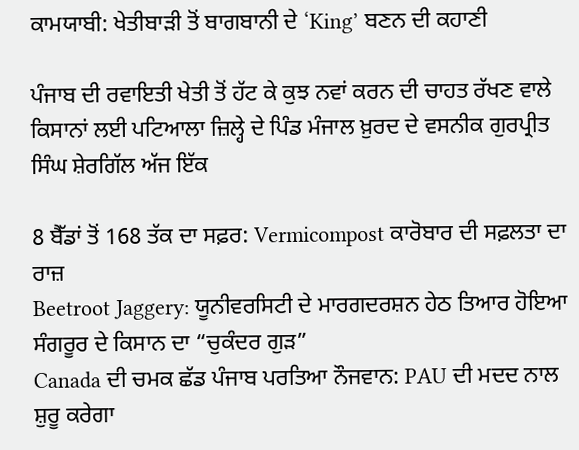ਕਾਮਯਾਬੀ: ਖੇਤੀਬਾੜੀ ਤੋਂ ਬਾਗਬਾਨੀ ਦੇ ‘King’ ਬਣਨ ਦੀ ਕਹਾਣੀ

ਪੰਜਾਬ ਦੀ ਰਵਾਇਤੀ ਖੇਤੀ ਤੋਂ ਹੱਟ ਕੇ ਕੁਝ ਨਵਾਂ ਕਰਨ ਦੀ ਚਾਹਤ ਰੱਖਣ ਵਾਲੇ ਕਿਸਾਨਾਂ ਲਈ ਪਟਿਆਲਾ ਜ਼ਿਲ੍ਹੇ ਦੇ ਪਿੰਡ ਮੰਜਾਲ ਖ਼ੁਰਦ ਦੇ ਵਸਨੀਕ ਗੁਰਪ੍ਰੀਤ ਸਿੰਘ ਸ਼ੇਰਗਿੱਲ ਅੱਜ ਇੱਕ

8 ਬੈੱਡਾਂ ਤੋਂ 168 ਤੱਕ ਦਾ ਸਫ਼ਰ: Vermicompost ਕਾਰੋਬਾਰ ਦੀ ਸਫ਼ਲਤਾ ਦਾ ਰਾਜ਼
Beetroot Jaggery: ਯੂਨੀਵਰਸਿਟੀ ਦੇ ਮਾਰਗਦਰਸ਼ਨ ਹੇਠ ਤਿਆਰ ਹੋਇਆ ਸੰਗਰੂਰ ਦੇ ਕਿਸਾਨ ਦਾ “ਚੁਕੰਦਰ ਗੁੜ”
Canada ਦੀ ਚਮਕ ਛੱਡ ਪੰਜਾਬ ਪਰਤਿਆ ਨੌਜਵਾਨ: PAU ਦੀ ਮਦਦ ਨਾਲ ਸ਼ੁਰੂ ਕਰੇਗਾ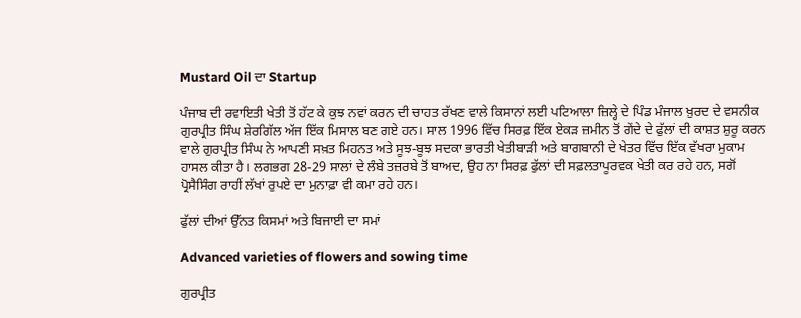Mustard Oil ਦਾ Startup

ਪੰਜਾਬ ਦੀ ਰਵਾਇਤੀ ਖੇਤੀ ਤੋਂ ਹੱਟ ਕੇ ਕੁਝ ਨਵਾਂ ਕਰਨ ਦੀ ਚਾਹਤ ਰੱਖਣ ਵਾਲੇ ਕਿਸਾਨਾਂ ਲਈ ਪਟਿਆਲਾ ਜ਼ਿਲ੍ਹੇ ਦੇ ਪਿੰਡ ਮੰਜਾਲ ਖ਼ੁਰਦ ਦੇ ਵਸਨੀਕ ਗੁਰਪ੍ਰੀਤ ਸਿੰਘ ਸ਼ੇਰਗਿੱਲ ਅੱਜ ਇੱਕ ਮਿਸਾਲ ਬਣ ਗਏ ਹਨ। ਸਾਲ 1996 ਵਿੱਚ ਸਿਰਫ਼ ਇੱਕ ਏਕੜ ਜ਼ਮੀਨ ਤੋਂ ਗੇਂਦੇ ਦੇ ਫੁੱਲਾਂ ਦੀ ਕਾਸ਼ਤ ਸ਼ੁਰੂ ਕਰਨ ਵਾਲੇ ਗੁਰਪ੍ਰੀਤ ਸਿੰਘ ਨੇ ਆਪਣੀ ਸਖ਼ਤ ਮਿਹਨਤ ਅਤੇ ਸੂਝ-ਬੂਝ ਸਦਕਾ ਭਾਰਤੀ ਖੇਤੀਬਾੜੀ ਅਤੇ ਬਾਗਬਾਨੀ ਦੇ ਖੇਤਰ ਵਿੱਚ ਇੱਕ ਵੱਖਰਾ ਮੁਕਾਮ ਹਾਸਲ ਕੀਤਾ ਹੈ। ਲਗਭਗ 28-29 ਸਾਲਾਂ ਦੇ ਲੰਬੇ ਤਜ਼ਰਬੇ ਤੋਂ ਬਾਅਦ, ਉਹ ਨਾ ਸਿਰਫ਼ ਫੁੱਲਾਂ ਦੀ ਸਫ਼ਲਤਾਪੂਰਵਕ ਖੇਤੀ ਕਰ ਰਹੇ ਹਨ, ਸਗੋਂ ਪ੍ਰੋਸੈਸਿੰਗ ਰਾਹੀਂ ਲੱਖਾਂ ਰੁਪਏ ਦਾ ਮੁਨਾਫ਼ਾ ਵੀ ਕਮਾ ਰਹੇ ਹਨ।

ਫੁੱਲਾਂ ਦੀਆਂ ਉੱਨਤ ਕਿਸਮਾਂ ਅਤੇ ਬਿਜਾਈ ਦਾ ਸਮਾਂ

Advanced varieties of flowers and sowing time

ਗੁਰਪ੍ਰੀਤ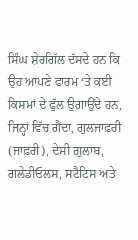ਸਿੰਘ ਸ਼ੇਰਗਿੱਲ ਦੱਸਦੇ ਹਨ ਕਿ ਉਹ ਆਪਣੇ ਫਾਰਮ ‘ਤੇ ਕਈ ਕਿਸਮਾਂ ਦੇ ਫੁੱਲ ਉਗਾਉਂਦੇ ਹਨ, ਜਿਨ੍ਹਾਂ ਵਿੱਚ ਗੈਂਦਾ, ਗੁਲਜਾਫ਼ਰੀ (ਜਾਫ਼ਰੀ), ਦੇਸੀ ਗ਼ੁਲਾਬ, ਗਲੇਡੀਓਲਸ, ਸਟੈਟਿਸ ਅਤੇ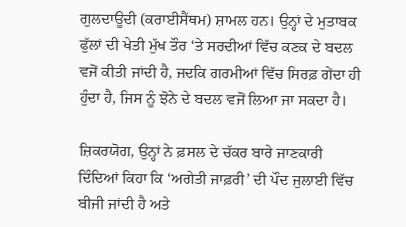ਗੁਲਦਾਊਦੀ (ਕਰਾਈਸੈਂਥਮ) ਸ਼ਾਮਲ ਹਨ। ਉਨ੍ਹਾਂ ਦੇ ਮੁਤਾਬਕ ਫੁੱਲਾਂ ਦੀ ਖੇਤੀ ਮੁੱਖ ਤੌਰ ‘ਤੇ ਸਰਦੀਆਂ ਵਿੱਚ ਕਣਕ ਦੇ ਬਦਲ ਵਜੋਂ ਕੀਤੀ ਜਾਂਦੀ ਹੈ, ਜਦਕਿ ਗਰਮੀਆਂ ਵਿੱਚ ਸਿਰਫ਼ ਗੇਂਦਾ ਹੀ ਹੁੰਦਾ ਹੈ, ਜਿਸ ਨੂੰ ਝੋਨੇ ਦੇ ਬਦਲ ਵਜੋਂ ਲਿਆ ਜਾ ਸਕਦਾ ਹੈ।

ਜ਼ਿਕਰਯੋਗ, ਉਨ੍ਹਾਂ ਨੇ ਫ਼ਸਲ ਦੇ ਚੱਕਰ ਬਾਰੇ ਜਾਣਕਾਰੀ ਦਿੰਦਿਆਂ ਕਿਹਾ ਕਿ ‘ਅਗੇਤੀ ਜਾਫ਼ਰੀ’ ਦੀ ਪੌਦ ਜੁਲਾਈ ਵਿੱਚ ਬੀਜੀ ਜਾਂਦੀ ਹੈ ਅਤੇ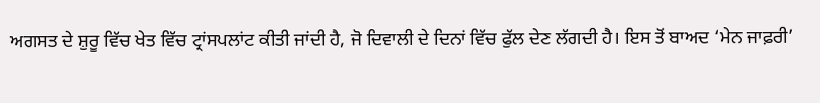ਅਗਸਤ ਦੇ ਸ਼ੁਰੂ ਵਿੱਚ ਖੇਤ ਵਿੱਚ ਟ੍ਰਾਂਸਪਲਾਂਟ ਕੀਤੀ ਜਾਂਦੀ ਹੈ, ਜੋ ਦਿਵਾਲੀ ਦੇ ਦਿਨਾਂ ਵਿੱਚ ਫੁੱਲ ਦੇਣ ਲੱਗਦੀ ਹੈ। ਇਸ ਤੋਂ ਬਾਅਦ ‘ਮੇਨ ਜਾਫ਼ਰੀ’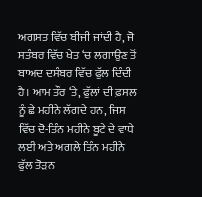ਅਗਸਤ ਵਿੱਚ ਬੀਜੀ ਜਾਂਦੀ ਹੈ, ਜੋ ਸਤੰਬਰ ਵਿੱਚ ਖੇਤ ‘ਚ ਲਗਾਉਣ ਤੋਂ ਬਾਅਦ ਦਸੰਬਰ ਵਿੱਚ ਫੁੱਲ ਦਿੰਦੀ ਹੈ। ਆਮ ਤੌਰ ‘ਤੇ, ਫੁੱਲਾਂ ਦੀ ਫ਼ਸਲ ਨੂੰ ਛੇ ਮਹੀਨੇ ਲੱਗਦੇ ਹਨ, ਜਿਸ ਵਿੱਚ ਦੋ-ਤਿੰਨ ਮਹੀਨੇ ਬੂਟੇ ਦੇ ਵਾਧੇ ਲਈ ਅਤੇ ਅਗਲੇ ਤਿੰਨ ਮਹੀਨੇ ਫੁੱਲ ਤੋੜਨ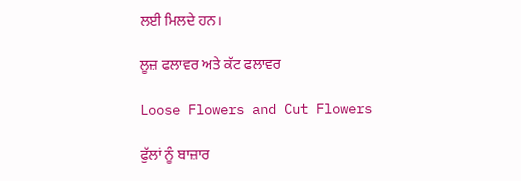ਲਈ ਮਿਲਦੇ ਹਨ।

ਲੂਜ਼ ਫਲਾਵਰ ਅਤੇ ਕੱਟ ਫਲਾਵਰ

Loose Flowers and Cut Flowers

ਫੁੱਲਾਂ ਨੂੰ ਬਾਜ਼ਾਰ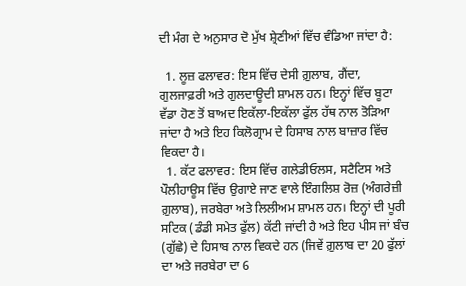ਦੀ ਮੰਗ ਦੇ ਅਨੁਸਾਰ ਦੋ ਮੁੱਖ ਸ਼੍ਰੇਣੀਆਂ ਵਿੱਚ ਵੰਡਿਆ ਜਾਂਦਾ ਹੈ:

  1. ਲੂਜ਼ ਫਲਾਵਰ: ਇਸ ਵਿੱਚ ਦੇਸੀ ਗ਼ੁਲਾਬ, ਗੈਂਦਾ, ਗੁਲਜਾਫ਼ਰੀ ਅਤੇ ਗੁਲਦਾਊਦੀ ਸ਼ਾਮਲ ਹਨ। ਇਨ੍ਹਾਂ ਵਿੱਚ ਬੂਟਾ ਵੱਡਾ ਹੋਣ ਤੋਂ ਬਾਅਦ ਇਕੱਲਾ-ਇਕੱਲਾ ਫੁੱਲ ਹੱਥ ਨਾਲ ਤੋੜਿਆ ਜਾਂਦਾ ਹੈ ਅਤੇ ਇਹ ਕਿਲੋਗ੍ਰਾਮ ਦੇ ਹਿਸਾਬ ਨਾਲ ਬਾਜ਼ਾਰ ਵਿੱਚ ਵਿਕਦਾ ਹੈ।
  1. ਕੱਟ ਫਲਾਵਰ: ਇਸ ਵਿੱਚ ਗਲੇਡੀਓਲਸ, ਸਟੈਟਿਸ ਅਤੇ ਪੌਲੀਹਾਊਸ ਵਿੱਚ ਉਗਾਏ ਜਾਣ ਵਾਲੇ ਇੰਗਲਿਸ਼ ਰੋਜ਼ (ਅੰਗਰੇਜ਼ੀ ਗ਼ੁਲਾਬ), ਜਰਬੇਰਾ ਅਤੇ ਲਿਲੀਅਮ ਸ਼ਾਮਲ ਹਨ। ਇਨ੍ਹਾਂ ਦੀ ਪੂਰੀ ਸਟਿਕ (ਡੰਡੀ ਸਮੇਤ ਫੁੱਲ) ਕੱਟੀ ਜਾਂਦੀ ਹੈ ਅਤੇ ਇਹ ਪੀਸ ਜਾਂ ਬੰਚ (ਗੁੱਛੇ) ਦੇ ਹਿਸਾਬ ਨਾਲ ਵਿਕਦੇ ਹਨ (ਜਿਵੇਂ ਗ਼ੁਲਾਬ ਦਾ 20 ਫੁੱਲਾਂ ਦਾ ਅਤੇ ਜਰਬੇਰਾ ਦਾ 6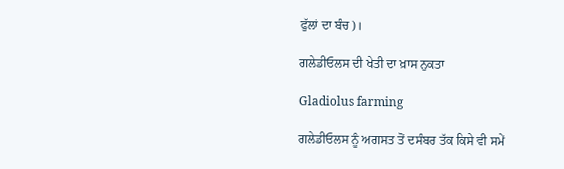ਫੁੱਲਾਂ ਦਾ ਬੰਚ)।

ਗਲੇਡੀਓਲਸ ਦੀ ਖੇਤੀ ਦਾ ਖ਼ਾਸ ਨੁਕਤਾ

Gladiolus farming

ਗਲੇਡੀਓਲਸ ਨੂੰ ਅਗਸਤ ਤੋਂ ਦਸੰਬਰ ਤੱਕ ਕਿਸੇ ਵੀ ਸਮੇਂ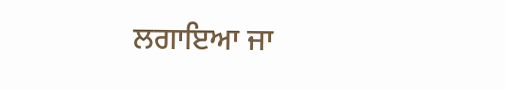ਲਗਾਇਆ ਜਾ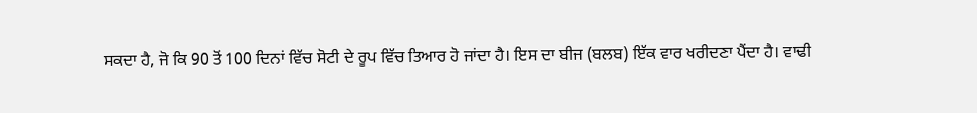ਸਕਦਾ ਹੈ, ਜੋ ਕਿ 90 ਤੋਂ 100 ਦਿਨਾਂ ਵਿੱਚ ਸੋਟੀ ਦੇ ਰੂਪ ਵਿੱਚ ਤਿਆਰ ਹੋ ਜਾਂਦਾ ਹੈ। ਇਸ ਦਾ ਬੀਜ (ਬਲਬ) ਇੱਕ ਵਾਰ ਖਰੀਦਣਾ ਪੈਂਦਾ ਹੈ। ਵਾਢੀ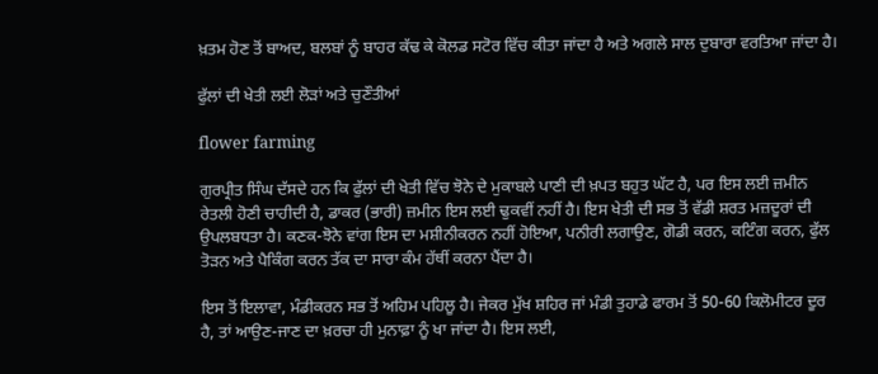ਖ਼ਤਮ ਹੋਣ ਤੋਂ ਬਾਅਦ, ਬਲਬਾਂ ਨੂੰ ਬਾਹਰ ਕੱਢ ਕੇ ਕੋਲਡ ਸਟੋਰ ਵਿੱਚ ਕੀਤਾ ਜਾਂਦਾ ਹੈ ਅਤੇ ਅਗਲੇ ਸਾਲ ਦੁਬਾਰਾ ਵਰਤਿਆ ਜਾਂਦਾ ਹੈ।

ਫੁੱਲਾਂ ਦੀ ਖੇਤੀ ਲਈ ਲੋੜਾਂ ਅਤੇ ਚੁਣੌਤੀਆਂ

flower farming

ਗੁਰਪ੍ਰੀਤ ਸਿੰਘ ਦੱਸਦੇ ਹਨ ਕਿ ਫੁੱਲਾਂ ਦੀ ਖੇਤੀ ਵਿੱਚ ਝੋਨੇ ਦੇ ਮੁਕਾਬਲੇ ਪਾਣੀ ਦੀ ਖ਼ਪਤ ਬਹੁਤ ਘੱਟ ਹੈ, ਪਰ ਇਸ ਲਈ ਜ਼ਮੀਨ ਰੇਤਲੀ ਹੋਣੀ ਚਾਹੀਦੀ ਹੈ, ਡਾਕਰ (ਭਾਰੀ) ਜ਼ਮੀਨ ਇਸ ਲਈ ਢੁਕਵੀਂ ਨਹੀਂ ਹੈ। ਇਸ ਖੇਤੀ ਦੀ ਸਭ ਤੋਂ ਵੱਡੀ ਸ਼ਰਤ ਮਜ਼ਦੂਰਾਂ ਦੀ ਉਪਲਬਧਤਾ ਹੈ। ਕਣਕ-ਝੋਨੇ ਵਾਂਗ ਇਸ ਦਾ ਮਸ਼ੀਨੀਕਰਨ ਨਹੀਂ ਹੋਇਆ, ਪਨੀਰੀ ਲਗਾਉਣ, ਗੋਡੀ ਕਰਨ, ਕਟਿੰਗ ਕਰਨ, ਫੁੱਲ ਤੋੜਨ ਅਤੇ ਪੈਕਿੰਗ ਕਰਨ ਤੱਕ ਦਾ ਸਾਰਾ ਕੰਮ ਹੱਥੀਂ ਕਰਨਾ ਪੈਂਦਾ ਹੈ।

ਇਸ ਤੋਂ ਇਲਾਵਾ, ਮੰਡੀਕਰਨ ਸਭ ਤੋਂ ਅਹਿਮ ਪਹਿਲੂ ਹੈ। ਜੇਕਰ ਮੁੱਖ ਸ਼ਹਿਰ ਜਾਂ ਮੰਡੀ ਤੁਹਾਡੇ ਫਾਰਮ ਤੋਂ 50-60 ਕਿਲੋਮੀਟਰ ਦੂਰ ਹੈ, ਤਾਂ ਆਉਣ-ਜਾਣ ਦਾ ਖ਼ਰਚਾ ਹੀ ਮੁਨਾਫ਼ਾ ਨੂੰ ਖਾ ਜਾਂਦਾ ਹੈ। ਇਸ ਲਈ,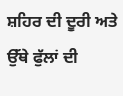ਸ਼ਹਿਰ ਦੀ ਦੂਰੀ ਅਤੇ ਉੱਥੇ ਫੁੱਲਾਂ ਦੀ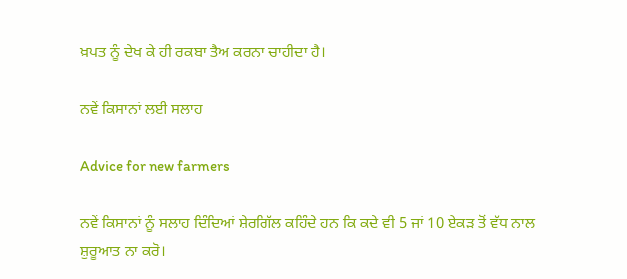ਖ਼ਪਤ ਨੂੰ ਦੇਖ ਕੇ ਹੀ ਰਕਬਾ ਤੈਅ ਕਰਨਾ ਚਾਹੀਦਾ ਹੈ।

ਨਵੇਂ ਕਿਸਾਨਾਂ ਲਈ ਸਲਾਹ

Advice for new farmers

ਨਵੇਂ ਕਿਸਾਨਾਂ ਨੂੰ ਸਲਾਹ ਦਿੰਦਿਆਂ ਸ਼ੇਰਗਿੱਲ ਕਹਿੰਦੇ ਹਨ ਕਿ ਕਦੇ ਵੀ 5 ਜਾਂ 10 ਏਕੜ ਤੋਂ ਵੱਧ ਨਾਲ ਸ਼ੁਰੂਆਤ ਨਾ ਕਰੋ।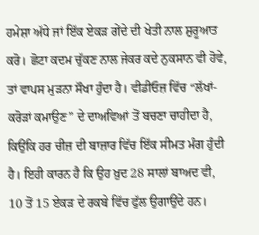ਹਮੇਸ਼ਾ ਅੱਧੇ ਜਾਂ ਇੱਕ ਏਕੜ ਗੇਂਦੇ ਦੀ ਖੇਤੀ ਨਾਲ ਸ਼ੁਰੂਆਤ ਕਰੋ। ਛੋਟਾ ਕਦਮ ਚੁੱਕਣ ਨਾਲ ਜੇਕਰ ਕਦੇ ਨੁਕਸਾਨ ਵੀ ਹੋਵੇ, ਤਾਂ ਵਾਪਸ ਮੁੜਨਾ ਸੌਖਾ ਹੁੰਦਾ ਹੈ। ਵੀਡੀਓਜ਼ ਵਿੱਚ “ਲੱਖਾਂ-ਕਰੋੜਾਂ ਕਮਾਉਣ” ਦੇ ਦਾਅਵਿਆਂ ਤੋਂ ਬਚਣਾ ਚਾਹੀਦਾ ਹੈ, ਕਿਉਂਕਿ ਹਰ ਚੀਜ਼ ਦੀ ਬਾਜ਼ਾਰ ਵਿੱਚ ਇੱਕ ਸੀਮਤ ਮੰਗ ਹੁੰਦੀ ਹੈ। ਇਹੀ ਕਾਰਨ ਹੈ ਕਿ ਉਹ ਖ਼ੁਦ 28 ਸਾਲਾਂ ਬਾਅਦ ਵੀ, 10 ਤੋਂ 15 ਏਕੜ ਦੇ ਰਕਬੇ ਵਿੱਚ ਫੁੱਲ ਉਗਾਉਂਦੇ ਹਨ।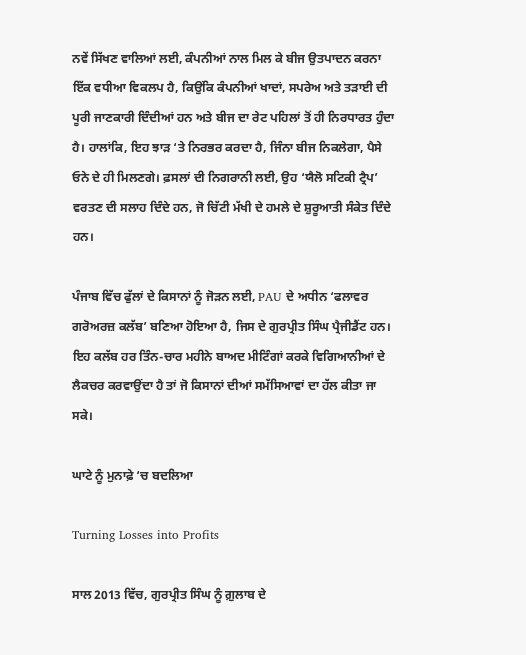ਨਵੇਂ ਸਿੱਖਣ ਵਾਲਿਆਂ ਲਈ, ਕੰਪਨੀਆਂ ਨਾਲ ਮਿਲ ਕੇ ਬੀਜ ਉਤਪਾਦਨ ਕਰਨਾ ਇੱਕ ਵਧੀਆ ਵਿਕਲਪ ਹੈ, ਕਿਉਂਕਿ ਕੰਪਨੀਆਂ ਖਾਦਾਂ, ਸਪਰੇਅ ਅਤੇ ਤੜਾਈ ਦੀ ਪੂਰੀ ਜਾਣਕਾਰੀ ਦਿੰਦੀਆਂ ਹਨ ਅਤੇ ਬੀਜ ਦਾ ਰੇਟ ਪਹਿਲਾਂ ਤੋਂ ਹੀ ਨਿਰਧਾਰਤ ਹੁੰਦਾ ਹੈ। ਹਾਲਾਂਕਿ, ਇਹ ਝਾੜ ‘ਤੇ ਨਿਰਭਰ ਕਰਦਾ ਹੈ, ਜਿੰਨਾ ਬੀਜ ਨਿਕਲੇਗਾ, ਪੈਸੇ ਓਨੇ ਦੇ ਹੀ ਮਿਲਣਗੇ। ਫ਼ਸਲਾਂ ਦੀ ਨਿਗਰਾਨੀ ਲਈ, ਉਹ ‘ਯੈਲੋ ਸਟਿਕੀ ਟ੍ਰੈਪ’ ਵਰਤਣ ਦੀ ਸਲਾਹ ਦਿੰਦੇ ਹਨ, ਜੋ ਚਿੱਟੀ ਮੱਖੀ ਦੇ ਹਮਲੇ ਦੇ ਸ਼ੁਰੂਆਤੀ ਸੰਕੇਤ ਦਿੰਦੇ ਹਨ।

ਪੰਜਾਬ ਵਿੱਚ ਫੁੱਲਾਂ ਦੇ ਕਿਸਾਨਾਂ ਨੂੰ ਜੋੜਨ ਲਈ, PAU ਦੇ ਅਧੀਨ ‘ਫਲਾਵਰ ਗਰੋਅਰਜ਼ ਕਲੱਬ’ ਬਣਿਆ ਹੋਇਆ ਹੈ, ਜਿਸ ਦੇ ਗੁਰਪ੍ਰੀਤ ਸਿੰਘ ਪ੍ਰੈਜੀਡੈਂਟ ਹਨ। ਇਹ ਕਲੱਬ ਹਰ ਤਿੰਨ-ਚਾਰ ਮਹੀਨੇ ਬਾਅਦ ਮੀਟਿੰਗਾਂ ਕਰਕੇ ਵਿਗਿਆਨੀਆਂ ਦੇ ਲੈਕਚਰ ਕਰਵਾਉਂਦਾ ਹੈ ਤਾਂ ਜੋ ਕਿਸਾਨਾਂ ਦੀਆਂ ਸਮੱਸਿਆਵਾਂ ਦਾ ਹੱਲ ਕੀਤਾ ਜਾ ਸਕੇ।

ਘਾਟੇ ਨੂੰ ਮੁਨਾਫ਼ੇ ‘ਚ ਬਦਲਿਆ

Turning Losses into Profits

ਸਾਲ 2013 ਵਿੱਚ, ਗੁਰਪ੍ਰੀਤ ਸਿੰਘ ਨੂੰ ਗ਼ੁਲਾਬ ਦੇ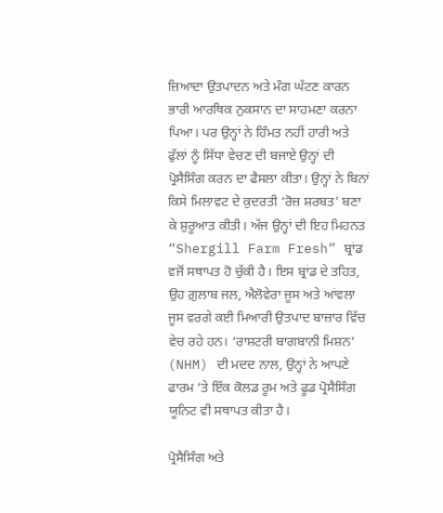ਜ਼ਿਆਦਾ ਉਤਪਾਦਨ ਅਤੇ ਮੰਗ ਘੱਟਣ ਕਾਰਨ ਭਾਰੀ ਆਰਥਿਕ ਨੁਕਸਾਨ ਦਾ ਸਾਹਮਣਾ ਕਰਨਾ ਪਿਆ। ਪਰ ਉਨ੍ਹਾਂ ਨੇ ਹਿੰਮਤ ਨਹੀਂ ਹਾਰੀ ਅਤੇ ਫੁੱਲਾਂ ਨੂੰ ਸਿੱਧਾ ਵੇਚਣ ਦੀ ਬਜਾਏ ਉਨ੍ਹਾਂ ਦੀ ਪ੍ਰੋਸੈਸਿੰਗ ਕਰਨ ਦਾ ਫੈਸਲਾ ਕੀਤਾ। ਉਨ੍ਹਾਂ ਨੇ ਬਿਨਾਂ ਕਿਸੇ ਮਿਲਾਵਟ ਦੇ ਕੁਦਰਤੀ ‘ਰੋਜ਼ ਸ਼ਰਬਤ’ ਬਣਾ ਕੇ ਸ਼ੁਰੂਆਤ ਕੀਤੀ। ਅੱਜ ਉਨ੍ਹਾਂ ਦੀ ਇਹ ਮਿਹਨਤ “Shergill Farm Fresh” ਬ੍ਰਾਂਡ ਵਜੋਂ ਸਥਾਪਤ ਹੋ ਚੁੱਕੀ ਹੈ। ਇਸ ਬ੍ਰਾਂਡ ਦੇ ਤਹਿਤ, ਉਹ ਗ਼ੁਲਾਬ ਜਲ, ਐਲੋਵੇਰਾ ਜੂਸ ਅਤੇ ਆਂਵਲਾ ਜੂਸ ਵਰਗੇ ਕਈ ਮਿਆਰੀ ਉਤਪਾਦ ਬਾਜ਼ਾਰ ਵਿੱਚ ਵੇਚ ਰਹੇ ਹਨ। ‘ਰਾਸ਼ਟਰੀ ਬਾਗਬਾਨੀ ਮਿਸ਼ਨ’ (NHM) ਦੀ ਮਦਦ ਨਾਲ, ਉਨ੍ਹਾਂ ਨੇ ਆਪਣੇ ਫਾਰਮ ‘ਤੇ ਇੱਕ ਕੋਲਡ ਰੂਮ ਅਤੇ ਫੂਡ ਪ੍ਰੋਸੈਸਿੰਗ ਯੂਨਿਟ ਵੀ ਸਥਾਪਤ ਕੀਤਾ ਹੈ।

ਪ੍ਰੋਸੈਸਿੰਗ ਅਤੇ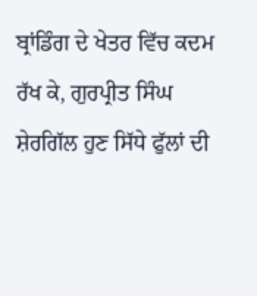ਬ੍ਰਾਂਡਿੰਗ ਦੇ ਖੇਤਰ ਵਿੱਚ ਕਦਮ ਰੱਖ ਕੇ, ਗੁਰਪ੍ਰੀਤ ਸਿੰਘ ਸ਼ੇਰਗਿੱਲ ਹੁਣ ਸਿੱਧੇ ਫੁੱਲਾਂ ਦੀ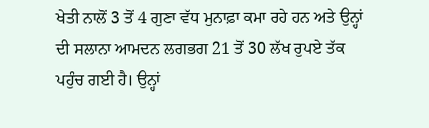ਖੇਤੀ ਨਾਲੋਂ 3 ਤੋਂ 4 ਗੁਣਾ ਵੱਧ ਮੁਨਾਫ਼ਾ ਕਮਾ ਰਹੇ ਹਨ ਅਤੇ ਉਨ੍ਹਾਂ ਦੀ ਸਲਾਨਾ ਆਮਦਨ ਲਗਭਗ 21 ਤੋਂ 30 ਲੱਖ ਰੁਪਏ ਤੱਕ ਪਹੁੰਚ ਗਈ ਹੈ। ਉਨ੍ਹਾਂ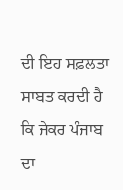ਦੀ ਇਹ ਸਫ਼ਲਤਾ ਸਾਬਤ ਕਰਦੀ ਹੈ ਕਿ ਜੇਕਰ ਪੰਜਾਬ ਦਾ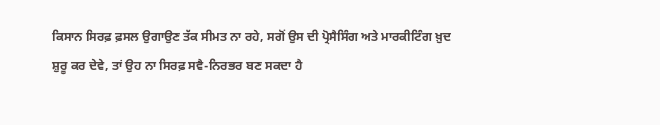ਕਿਸਾਨ ਸਿਰਫ਼ ਫ਼ਸਲ ਉਗਾਉਣ ਤੱਕ ਸੀਮਤ ਨਾ ਰਹੇ, ਸਗੋਂ ਉਸ ਦੀ ਪ੍ਰੋਸੈਸਿੰਗ ਅਤੇ ਮਾਰਕੀਟਿੰਗ ਖ਼ੁਦ ਸ਼ੁਰੂ ਕਰ ਦੇਵੇ, ਤਾਂ ਉਹ ਨਾ ਸਿਰਫ਼ ਸਵੈ-ਨਿਰਭਰ ਬਣ ਸਕਦਾ ਹੈ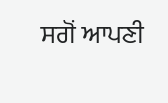ਸਗੋਂ ਆਪਣੀ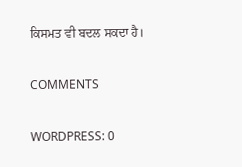ਕਿਸਮਤ ਵੀ ਬਦਲ ਸਕਦਾ ਹੈ।

COMMENTS

WORDPRESS: 0